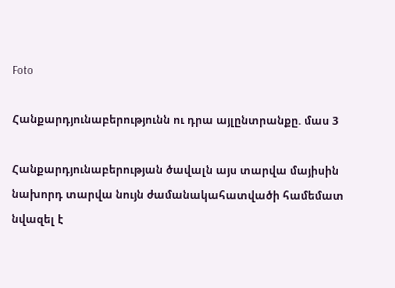Foto

Հանքարդյունաբերությունն ու դրա այլընտրանքը. մաս 3

Հանքարդյունաբերության ծավալն այս տարվա մայիսին նախորդ տարվա նույն ժամանակահատվածի համեմատ նվազել է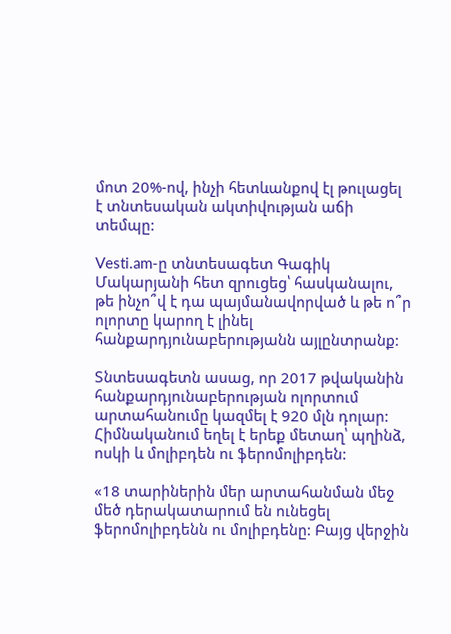մոտ 20%-ով, ինչի հետևանքով էլ թուլացել է տնտեսական ակտիվության աճի տեմպը:

Vesti.am-ը տնտեսագետ Գագիկ Մակարյանի հետ զրուցեց՝ հասկանալու, թե ինչո՞վ է դա պայմանավորված և թե ո՞ր ոլորտը կարող է լինել հանքարդյունաբերությանն այլընտրանք:

Տնտեսագետն ասաց, որ 2017 թվականին հանքարդյունաբերության ոլորտում արտահանումը կազմել է 920 մլն դոլար: Հիմնականում եղել է երեք մետաղ՝ պղինձ, ոսկի և մոլիբդեն ու ֆերոմոլիբդեն:

«18 տարիներին մեր արտահանման մեջ մեծ դերակատարում են ունեցել ֆերոմոլիբդենն ու մոլիբդենը: Բայց վերջին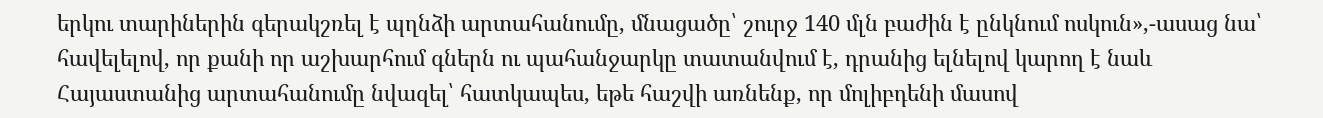երկու տարիներին գերակշռել է պղնձի արտահանումը, մնացածը՝ շուրջ 140 մլն բաժին է ընկնում ոսկուն»,-ասաց նա՝ հավելելով, որ քանի որ աշխարհում գներն ու պահանջարկը տատանվում է, դրանից ելնելով կարող է նաև Հայաստանից արտահանումը նվազել՝ հատկապես, եթե հաշվի առնենք, որ մոլիբդենի մասով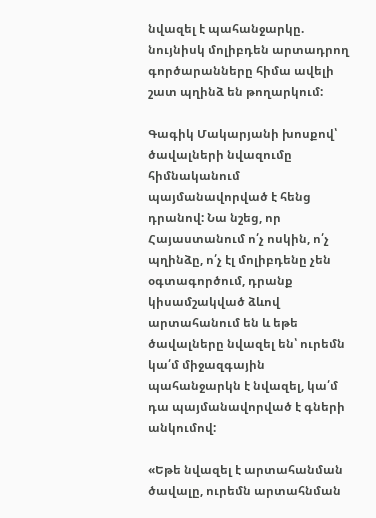նվազել է պահանջարկը. նույնիսկ մոլիբդեն արտադրող գործարանները հիմա ավելի շատ պղինձ են թողարկում:

Գագիկ Մակարյանի խոսքով՝ ծավալների նվազումը հիմնականում պայմանավորված է հենց դրանով: Նա նշեց, որ Հայաստանում ո՛չ ոսկին, ո՛չ պղինձը, ո՛չ էլ մոլիբդենը չեն օգտագործում, դրանք կիսամշակված ձևով արտահանում են և եթե ծավալները նվազել են՝ ուրեմն կա՛մ միջազգային պահանջարկն է նվազել, կա՛մ դա պայմանավորված է գների անկումով:

«Եթե նվազել է արտահանման ծավալը, ուրեմն արտահնման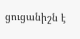ցուցանիշն է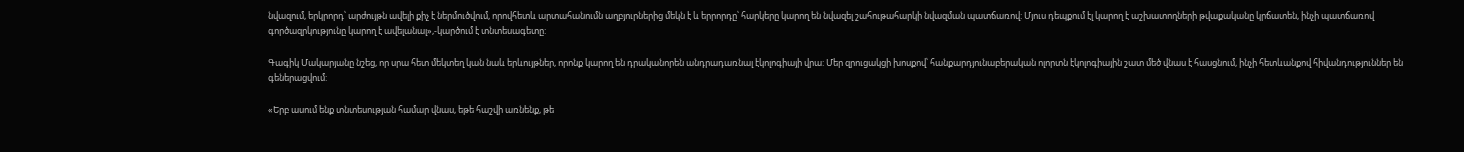նվազում, երկրորդ՝ արժույթն ավելի քիչ է ներմուծվում, որովհետև արտահանումն աղբյուրներից մեկն է և երրորդը՝ հարկերը կարող են նվազել շահութահարկի նվազման պատճառով: Մյուս դեպքում էլ կարող է աշխատողների թվաքականը կրճատեն, ինչի պատճառով գործազրկությունը կարող է ավելանալ»,-կարծում է տնտեսագետը:

Գագիկ Մակարյանը նշեց, որ սրա հետ մեկտեղ կան նաև երևույթներ, որոնք կարող են դրականորեն անդրադառնալ էկոլոգիայի վրա: Մեր զրուցակցի խոսքով՝ հանքարդյունաբերական ոլորտն էկոլոգիային շատ մեծ վնաս է հասցնում, ինչի հետևանքով հիվանդություններ են գեներացվում:

«Երբ ասում ենք տնտեսության համար վնաս, եթե հաշվի առնենք, թե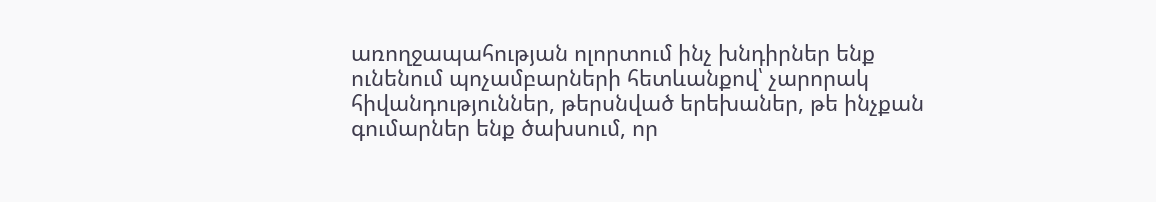առողջապահության ոլորտում ինչ խնդիրներ ենք ունենում պոչամբարների հետևանքով՝ չարորակ հիվանդություններ, թերսնված երեխաներ, թե ինչքան գումարներ ենք ծախսում, որ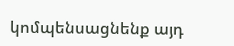կոմպենսացնենք այդ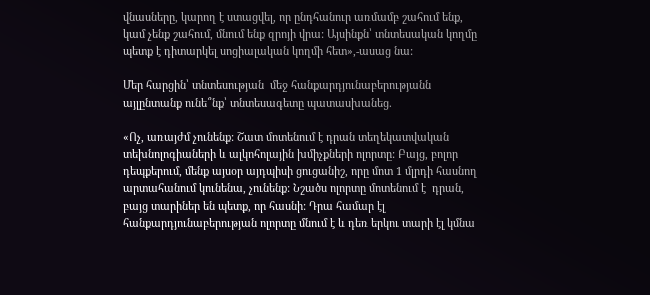վնասները, կարող է ստացվել, որ ընդհանուր առմամբ շահում ենք, կամ չենք շահում, մնում ենք զրոյի վրա: Այսինքն՝ տնտեսական կողմը պետք է դիտարկել սոցիալական կողմի հետ»,-ասաց նա:

Մեր հարցին՝ տնտեսության  մեջ հանքարդյունաբերությանն այլընտանք ունե՞նք՝ տնտեսագետը պատասխանեց.

«Ոչ, առայժմ չունենք: Շատ մոտենում է դրան տեղեկատվական տեխնոլոգիաների և ալկոհոլային խմիչքների ոլորտը: Բայց, բոլոր դեպքերում, մենք այսօր այդպիսի ցուցանիշ, որը մոտ 1 մլրդի հասնող արտահանում կունենա, չունենք: Նշածս ոլորտը մոտենում է  դրան, բայց տարիներ են պետք, որ հասնի: Դրա համար էլ հանքարդյունաբերության ոլորտը մնում է և դեռ երկու տարի էլ կմնա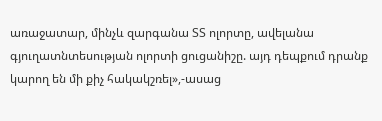առաջատար, մինչև զարգանա ՏՏ ոլորտը, ավելանա գյուղատնտեսության ոլորտի ցուցանիշը. այդ դեպքում դրանք կարող են մի քիչ հակակշռել»,-ասաց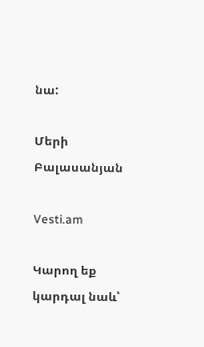նա:

Մերի Բալասանյան

Vesti.am

Կարող եք կարդալ նաև՝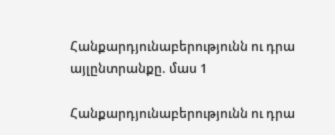Հանքարդյունաբերությունն ու դրա այլընտրանքը. մաս 1

Հանքարդյունաբերությունն ու դրա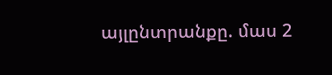այլընտրանքը. մաս 2